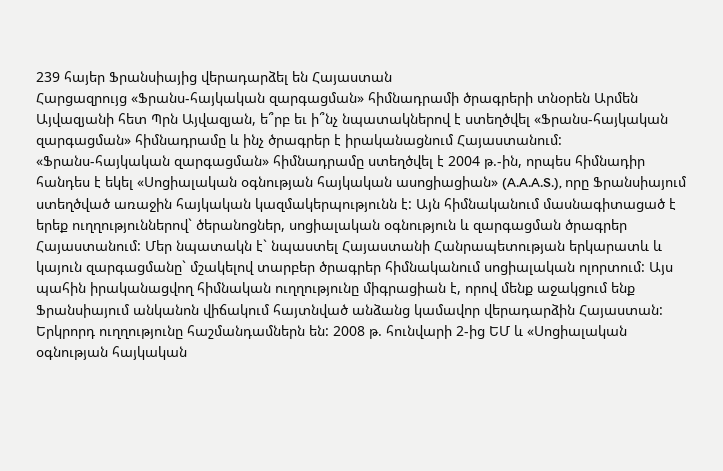239 հայեր Ֆրանսիայից վերադարձել են Հայաստան
Հարցազրույց «Ֆրանս-հայկական զարգացման» հիմնադրամի ծրագրերի տնօրեն Արմեն Այվազյանի հետ Պրն Այվազյան, ե՞րբ եւ ի՞նչ նպատակներով է ստեղծվել «Ֆրանս-հայկական զարգացման» հիմնադրամը և ինչ ծրագրեր է իրականացնում Հայաստանում:
«Ֆրանս-հայկական զարգացման» հիմնադրամը ստեղծվել է 2004 թ.-ին, որպես հիմնադիր հանդես է եկել «Սոցիալական օգնության հայկական ասոցիացիան» (A.A.A.S.), որը Ֆրանսիայում ստեղծված առաջին հայկական կազմակերպությունն է: Այն հիմնականում մասնագիտացած է երեք ուղղություններով` ծերանոցներ, սոցիալական օգնություն և զարգացման ծրագրեր Հայաստանում: Մեր նպատակն է` նպաստել Հայաստանի Հանրապետության երկարատև և կայուն զարգացմանը` մշակելով տարբեր ծրագրեր հիմնականում սոցիալական ոլորտում: Այս պահին իրականացվող հիմնական ուղղությունը միգրացիան է, որով մենք աջակցում ենք Ֆրանսիայում անկանոն վիճակում հայտնված անձանց կամավոր վերադարձին Հայաստան: Երկրորդ ուղղությունը հաշմանդամներն են: 2008 թ. հունվարի 2-ից ԵՄ և «Սոցիալական օգնության հայկական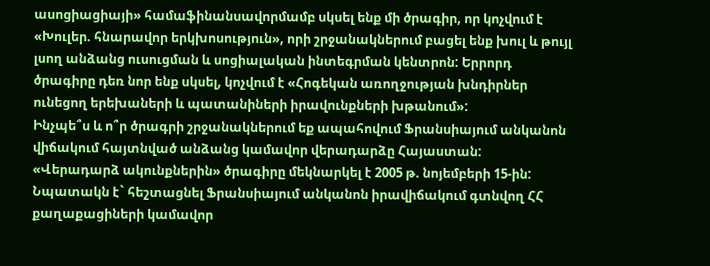ասոցիացիայի» համաֆինանսավորմամբ սկսել ենք մի ծրագիր, որ կոչվում է «Խուլեր. հնարավոր երկխոսություն», որի շրջանակներում բացել ենք խուլ և թույլ լսող անձանց ուսուցման և սոցիալական ինտեգրման կենտրոն: Երրորդ ծրագիրը դեռ նոր ենք սկսել, կոչվում է «Հոգեկան առողջության խնդիրներ ունեցող երեխաների և պատանիների իրավունքների խթանում»:
Ինչպե՞ս և ո՞ր ծրագրի շրջանակներում եք ապահովում Ֆրանսիայում անկանոն վիճակում հայտնված անձանց կամավոր վերադարձը Հայաստան:
«Վերադարձ ակունքներին» ծրագիրը մեկնարկել է 2005 թ. նոյեմբերի 15-ին: Նպատակն է` հեշտացնել Ֆրանսիայում անկանոն իրավիճակում գտնվող ՀՀ քաղաքացիների կամավոր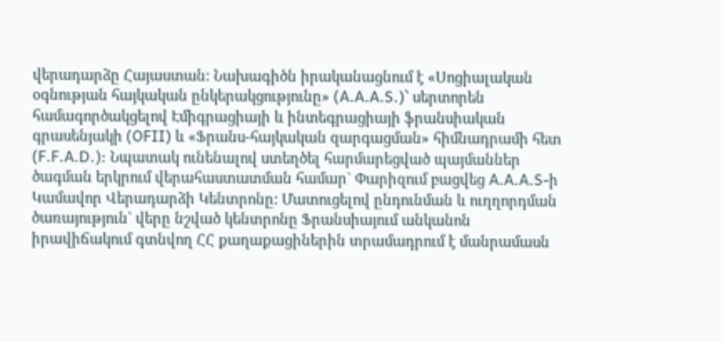վերադարձը Հայաստան: Նախագիծն իրականացնում է «Սոցիալական օգնության հայկական ընկերակցությունը» (A.A.A.S.)` սերտորեն համագործակցելով Էմիգրացիայի և ինտեգրացիայի ֆրանսիական գրասենյակի (OFII) և «Ֆրանս-հայկական զարգացման» հիմնադրամի հետ (F.F.A.D.): Նպատակ ունենալով ստեղծել հարմարեցված պայմաններ ծագման երկրում վերահաստատման համար` Փարիզում բացվեց A.A.A.S-ի Կամավոր Վերադարձի Կենտրոնը: Մատուցելով ընդունման և ուղղորդման ծառայություն` վերը նշված կենտրոնը Ֆրանսիայում անկանոն իրավիճակում գտնվող ՀՀ քաղաքացիներին տրամադրում է մանրամասն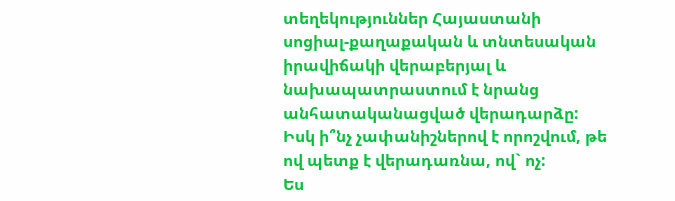տեղեկություններ Հայաստանի սոցիալ-քաղաքական և տնտեսական իրավիճակի վերաբերյալ և նախապատրաստում է նրանց անհատականացված վերադարձը:
Իսկ ի՞նչ չափանիշներով է որոշվում, թե ով պետք է վերադառնա, ով` ոչ:
Ես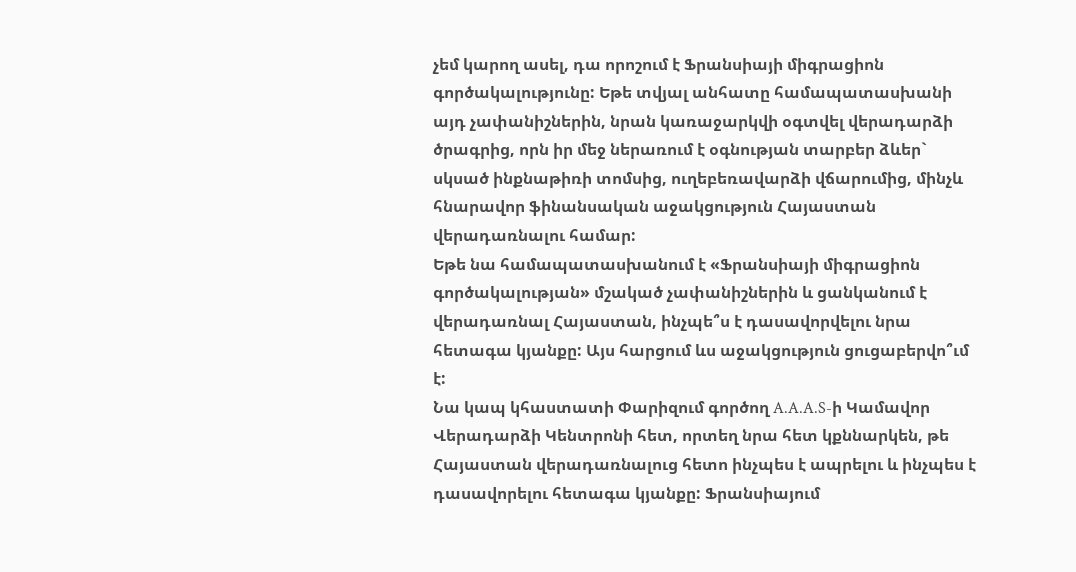չեմ կարող ասել, դա որոշում է Ֆրանսիայի միգրացիոն գործակալությունը: Եթե տվյալ անհատը համապատասխանի այդ չափանիշներին, նրան կառաջարկվի օգտվել վերադարձի ծրագրից, որն իր մեջ ներառում է օգնության տարբեր ձևեր` սկսած ինքնաթիռի տոմսից, ուղեբեռավարձի վճարումից, մինչև հնարավոր ֆինանսական աջակցություն Հայաստան վերադառնալու համար:
Եթե նա համապատասխանում է «Ֆրանսիայի միգրացիոն գործակալության» մշակած չափանիշներին և ցանկանում է վերադառնալ Հայաստան, ինչպե՞ս է դասավորվելու նրա հետագա կյանքը: Այս հարցում ևս աջակցություն ցուցաբերվո՞ւմ է:
Նա կապ կհաստատի Փարիզում գործող A.A.A.S-ի Կամավոր Վերադարձի Կենտրոնի հետ, որտեղ նրա հետ կքննարկեն, թե Հայաստան վերադառնալուց հետո ինչպես է ապրելու և ինչպես է դասավորելու հետագա կյանքը: Ֆրանսիայում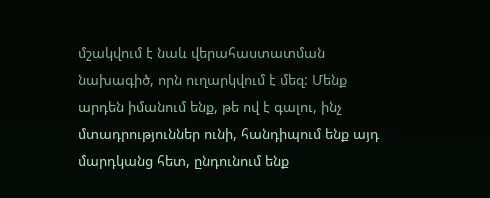մշակվում է նաև վերահաստատման նախագիծ, որն ուղարկվում է մեզ: Մենք արդեն իմանում ենք, թե ով է գալու, ինչ մտադրություններ ունի, հանդիպում ենք այդ մարդկանց հետ, ընդունում ենք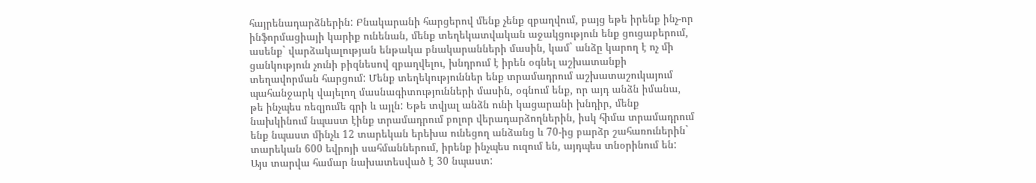հայրենադարձներին: Բնակարանի հարցերով մենք չենք զբաղվում, բայց եթե իրենք ինչ-որ ինֆորմացիայի կարիք ունենան, մենք տեղեկատվական աջակցություն ենք ցուցաբերում, ասենք` վարձակալության ենթակա բնակարանների մասին, կամ` անձը կարող է ոչ մի ցանկություն չունի բիզնեսով զբաղվելու, խնդրում է իրեն օգնել աշխատանքի տեղավորման հարցում: Մենք տեղեկություններ ենք տրամադրում աշխատաշուկայում պահանջարկ վայելող մասնագիտությունների մասին, օգնում ենք, որ այդ անձն իմանա, թե ինչպես ռեզյումե գրի և այլն: Եթե տվյալ անձն ունի կացարանի խնդիր, մենք նախկինում նպաստ էինք տրամադրում բոլոր վերադարձողներին, իսկ հիմա տրամադրում ենք նպաստ մինչև 12 տարեկան երեխա ունեցող անձանց և 70-ից բարձր շահառուներին` տարեկան 600 եվրոյի սահմաններում, իրենք ինչպես ուզում են, այդպես տնօրինում են: Այս տարվա համար նախատեսված է 30 նպաստ: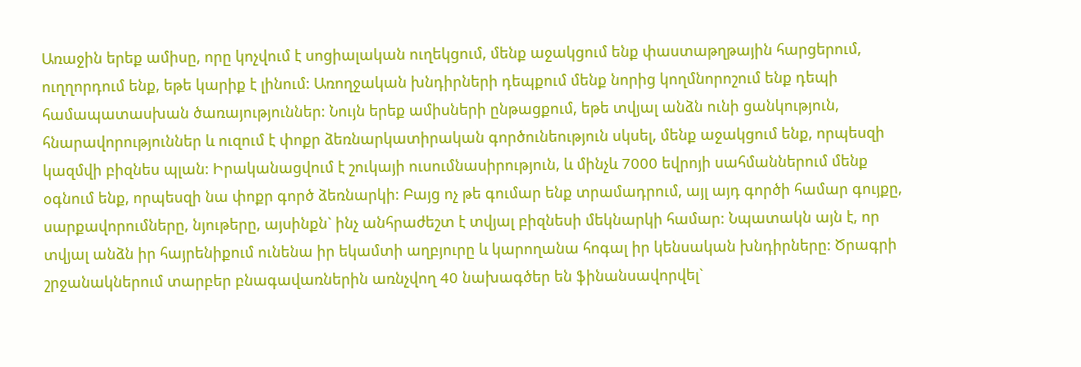Առաջին երեք ամիսը, որը կոչվում է սոցիալական ուղեկցում, մենք աջակցում ենք փաստաթղթային հարցերում, ուղղորդում ենք, եթե կարիք է լինում: Առողջական խնդիրների դեպքում մենք նորից կողմնորոշում ենք դեպի համապատասխան ծառայություններ: Նույն երեք ամիսների ընթացքում, եթե տվյալ անձն ունի ցանկություն, հնարավորություններ և ուզում է փոքր ձեռնարկատիրական գործունեություն սկսել, մենք աջակցում ենք, որպեսզի կազմվի բիզնես պլան: Իրականացվում է շուկայի ուսումնասիրություն, և մինչև 7000 եվրոյի սահմաններում մենք օգնում ենք, որպեսզի նա փոքր գործ ձեռնարկի: Բայց ոչ թե գումար ենք տրամադրում, այլ այդ գործի համար գույքը, սարքավորումները, նյութերը, այսինքն` ինչ անհրաժեշտ է տվյալ բիզնեսի մեկնարկի համար: Նպատակն այն է, որ տվյալ անձն իր հայրենիքում ունենա իր եկամտի աղբյուրը և կարողանա հոգալ իր կենսական խնդիրները: Ծրագրի շրջանակներում տարբեր բնագավառներին առնչվող 40 նախագծեր են ֆինանսավորվել`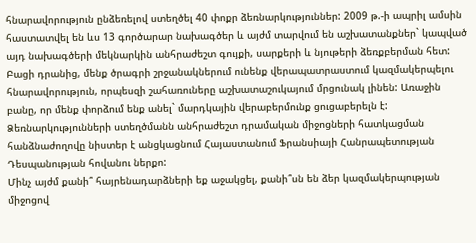հնարավորություն ընձեռելով ստեղծել 40 փոքր ձեռնարկություններ: 2009 թ.-ի ապրիլ ամսին հաստատվել են ևս 13 գործարար նախագծեր և այժմ տարվում են աշխատանքներ` կապված այդ նախագծերի մեկնարկին անհրաժեշտ գույքի, սարքերի և նյութերի ձեռքբերման հետ: Բացի դրանից, մենք ծրագրի շրջանակներում ունենք վերապատրաստում կազմակերպելու հնարավորություն, որպեսզի շահառուները աշխատաշուկայում մրցունակ լինեն: Առաջին բանը, որ մենք փորձում ենք անել` մարդկային վերաբերմունք ցուցաբերելն է: Ձեռնարկությունների ստեղծմանն անհրաժեշտ դրամական միջոցների հատկացման հանձնաժողովը նիստեր է անցկացնում Հայաստանում Ֆրանսիայի Հանրապետության Դեսպանության հովանու ներքո:
Մինչ այժմ քանի՞ հայրենադարձների եք աջակցել, քանի՞սն են ձեր կազմակերպության միջոցով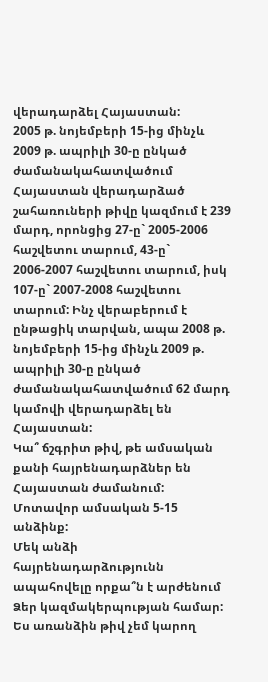վերադարձել Հայաստան:
2005 թ. նոյեմբերի 15-ից մինչև 2009 թ. ապրիլի 30-ը ընկած ժամանակահատվածում Հայաստան վերադարձած շահառուների թիվը կազմում է 239 մարդ, որոնցից 27-ը` 2005-2006 հաշվետու տարում, 43-ը` 2006-2007 հաշվետու տարում, իսկ 107-ը` 2007-2008 հաշվետու տարում: Ինչ վերաբերում է ընթացիկ տարվան, ապա 2008 թ. նոյեմբերի 15-ից մինչև 2009 թ. ապրիլի 30-ը ընկած ժամանակահատվածում 62 մարդ կամովի վերադարձել են Հայաստան:
Կա՞ ճշգրիտ թիվ, թե ամսական քանի հայրենադարձներ են Հայաստան ժամանում:
Մոտավոր ամսական 5-15 անձինք:
Մեկ անձի հայրենադարձությունն ապահովելը որքա՞ն է արժենում Ձեր կազմակերպության համար:
Ես առանձին թիվ չեմ կարող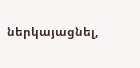ներկայացնել,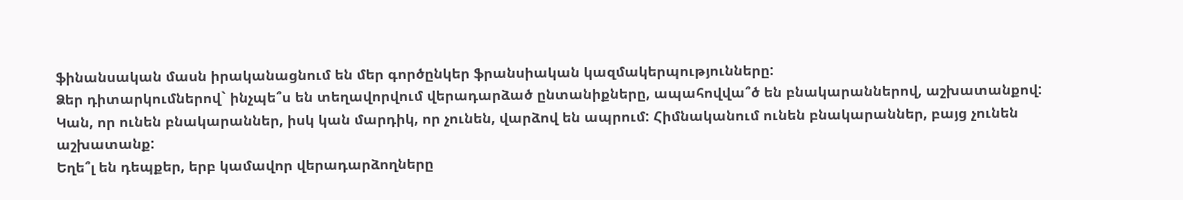ֆինանսական մասն իրականացնում են մեր գործընկեր ֆրանսիական կազմակերպությունները:
Ձեր դիտարկումներով` ինչպե՞ս են տեղավորվում վերադարձած ընտանիքները, ապահովվա՞ծ են բնակարաններով, աշխատանքով:
Կան, որ ունեն բնակարաններ, իսկ կան մարդիկ, որ չունեն, վարձով են ապրում: Հիմնականում ունեն բնակարաններ, բայց չունեն աշխատանք:
Եղե՞լ են դեպքեր, երբ կամավոր վերադարձողները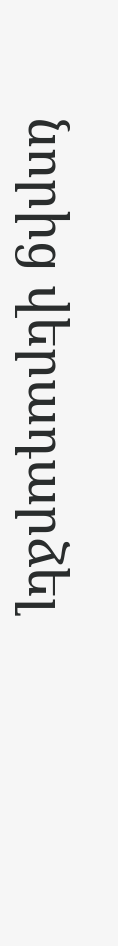նորից վերադարձել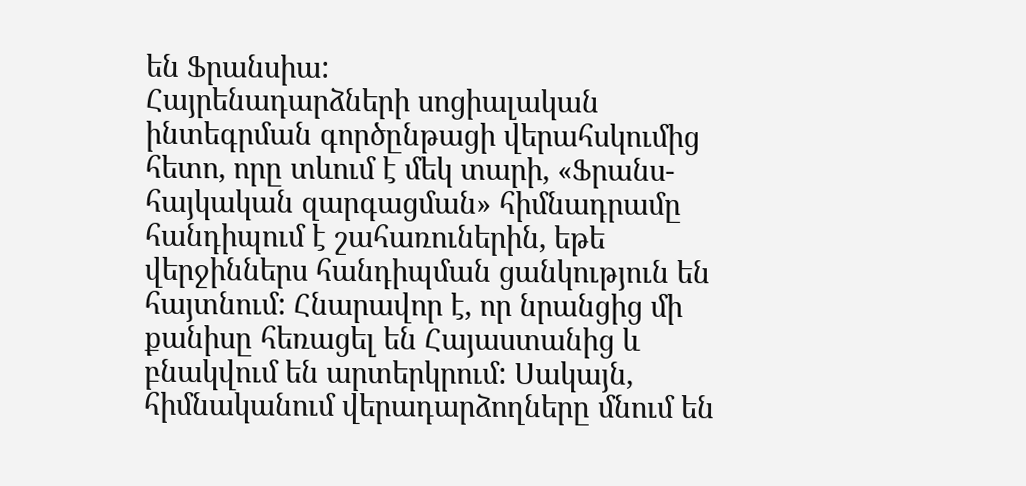են Ֆրանսիա:
Հայրենադարձների սոցիալական ինտեգրման գործընթացի վերահսկումից հետո, որը տևում է մեկ տարի, «Ֆրանս-հայկական զարգացման» հիմնադրամը հանդիպում է շահառուներին, եթե վերջիններս հանդիպման ցանկություն են հայտնում: Հնարավոր է, որ նրանցից մի քանիսը հեռացել են Հայաստանից և բնակվում են արտերկրում: Սակայն, հիմնականում վերադարձողները մնում են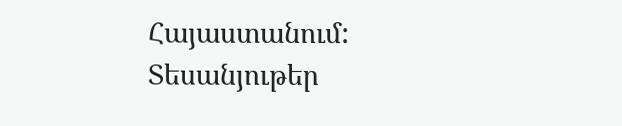Հայաստանում:
Տեսանյութեր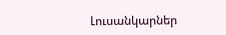Լուսանկարներ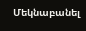Մեկնաբանել